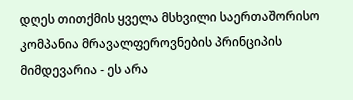დღეს თითქმის ყველა მსხვილი საერთაშორისო კომპანია მრავალფეროვნების პრინციპის მიმდევარია - ეს არა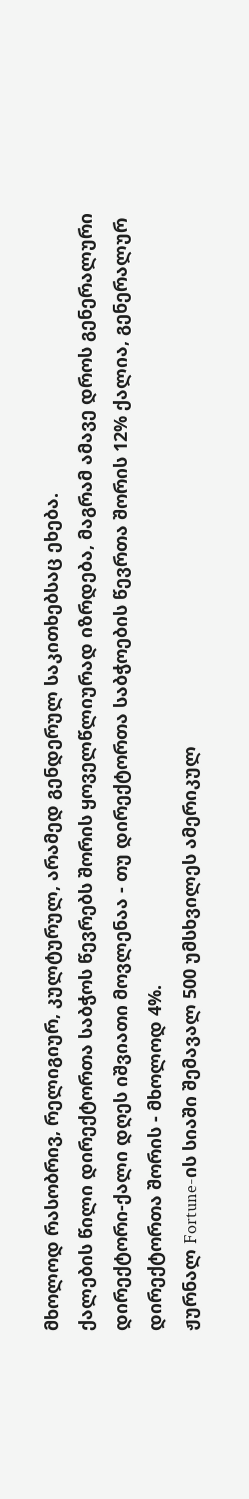მხოლოდ რასობრივ, რელიგიურ, კულტურულ, არამედ გენდერულ საკითხებსაც ეხება.
ქალების წილი დირექტორთა საბჭოს წევრებს შორის ყოველწლიურად იზრდება, მაგრამ ამავე დროს გენერალური დირექტორი-ქალი დღეს იშვიათი მოვლენაა - თუ დირექტორთა საბჭოების წევრთა შორის 12% ქალია, გენერალურ დირექტორთა შორის - მხოლოდ 4%.
ჟურნალ Fortune-ის სიაში შემავალ 500 უმსხვილეს ამერიკულ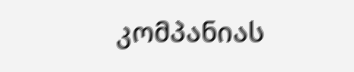კომპანიას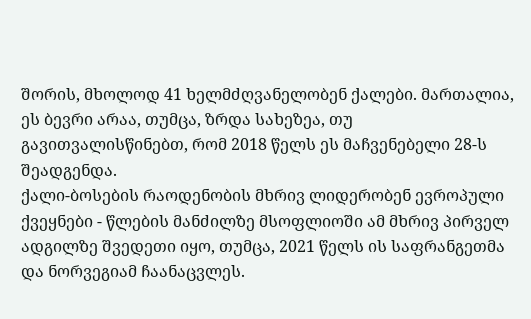შორის, მხოლოდ 41 ხელმძღვანელობენ ქალები. მართალია, ეს ბევრი არაა, თუმცა, ზრდა სახეზეა, თუ გავითვალისწინებთ, რომ 2018 წელს ეს მაჩვენებელი 28-ს შეადგენდა.
ქალი-ბოსების რაოდენობის მხრივ ლიდერობენ ევროპული ქვეყნები - წლების მანძილზე მსოფლიოში ამ მხრივ პირველ ადგილზე შვედეთი იყო, თუმცა, 2021 წელს ის საფრანგეთმა და ნორვეგიამ ჩაანაცვლეს.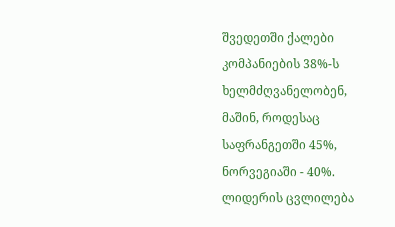შვედეთში ქალები კომპანიების 38%-ს ხელმძღვანელობენ, მაშინ, როდესაც საფრანგეთში 45%, ნორვეგიაში - 40%.
ლიდერის ცვლილება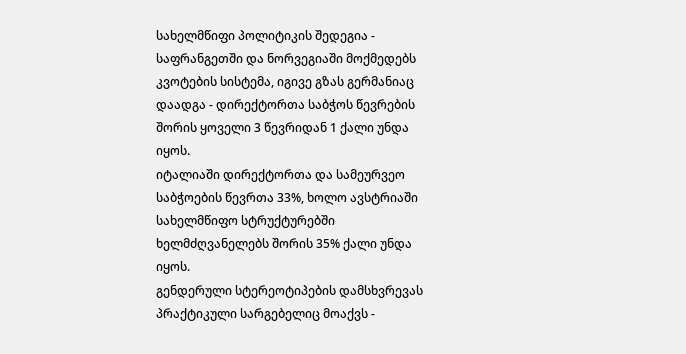სახელმწიფი პოლიტიკის შედეგია - საფრანგეთში და ნორვეგიაში მოქმედებს კვოტების სისტემა, იგივე გზას გერმანიაც დაადგა - დირექტორთა საბჭოს წევრების შორის ყოველი 3 წევრიდან 1 ქალი უნდა იყოს.
იტალიაში დირექტორთა და სამეურვეო საბჭოების წევრთა 33%, ხოლო ავსტრიაში სახელმწიფო სტრუქტურებში ხელმძღვანელებს შორის 35% ქალი უნდა იყოს.
გენდერული სტერეოტიპების დამსხვრევას პრაქტიკული სარგებელიც მოაქვს -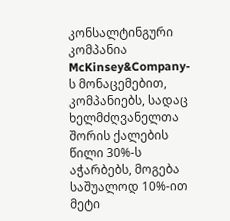კონსალტინგური კომპანია McKinsey&Company-ს მონაცემებით, კომპანიებს, სადაც ხელმძღვანელთა შორის ქალების წილი 30%-ს აჭარბებს, მოგება საშუალოდ 10%-ით მეტი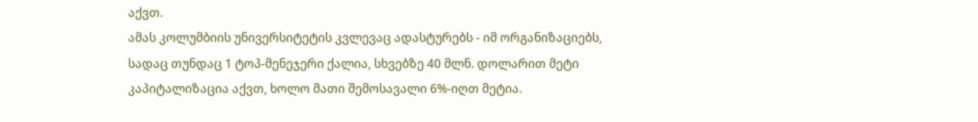აქვთ.
ამას კოლუმბიის უნივერსიტეტის კვლევაც ადასტურებს - იმ ორგანიზაციებს, სადაც თუნდაც 1 ტოპ-მენეჯერი ქალია, სხვებზე 40 მლნ. დოლარით მეტი კაპიტალიზაცია აქვთ, ხოლო მათი შემოსავალი 6%-იღთ მეტია.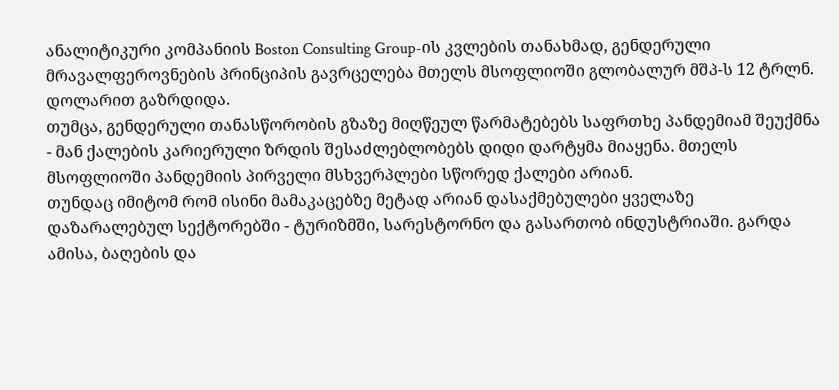ანალიტიკური კომპანიის Boston Consulting Group-ის კვლების თანახმად, გენდერული მრავალფეროვნების პრინციპის გავრცელება მთელს მსოფლიოში გლობალურ მშპ-ს 12 ტრლნ. დოლარით გაზრდიდა.
თუმცა, გენდერული თანასწორობის გზაზე მიღწეულ წარმატებებს საფრთხე პანდემიამ შეუქმნა - მან ქალების კარიერული ზრდის შესაძლებლობებს დიდი დარტყმა მიაყენა. მთელს მსოფლიოში პანდემიის პირველი მსხვერპლები სწორედ ქალები არიან.
თუნდაც იმიტომ რომ ისინი მამაკაცებზე მეტად არიან დასაქმებულები ყველაზე დაზარალებულ სექტორებში - ტურიზმში, სარესტორნო და გასართობ ინდუსტრიაში. გარდა ამისა, ბაღების და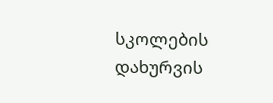სკოლების დახურვის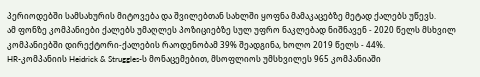პერიოდებში სამსახურის მიტოვება და შვილებთან სახლში ყოფნა მამაკაცებზე მეტად ქალებს უწევს.
ამ ფონზე კომპანიები ქალებს უმაღლეს პოზიციებზე სულ უფრო ნაკლებად ნიშნავენ - 2020 წელს მსხვილ კომპანიებში დირექტორი-ქალების რაოდენობამ 39% შეადგინა, ხოლო 2019 წელს - 44%.
HR-კომპანიის Heidrick & Struggles-ს მონაცემებით, მსოფლიოს უმსხვილეს 965 კომპანიაში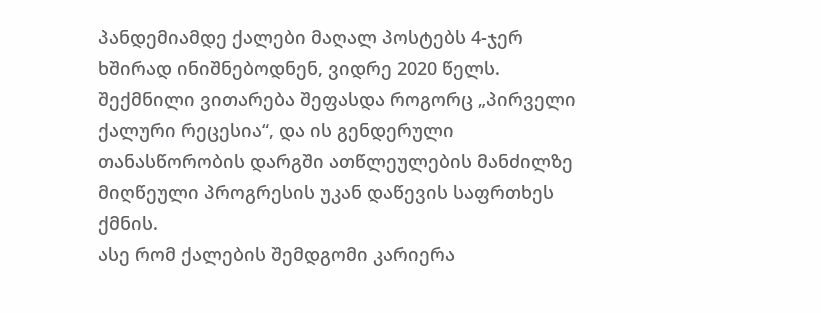პანდემიამდე ქალები მაღალ პოსტებს 4-ჯერ ხშირად ინიშნებოდნენ, ვიდრე 2020 წელს.
შექმნილი ვითარება შეფასდა როგორც „პირველი ქალური რეცესია“, და ის გენდერული თანასწორობის დარგში ათწლეულების მანძილზე მიღწეული პროგრესის უკან დაწევის საფრთხეს ქმნის.
ასე რომ ქალების შემდგომი კარიერა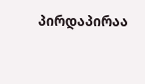პირდაპირაა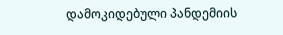დამოკიდებული პანდემიის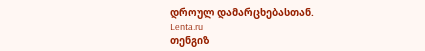დროულ დამარცხებასთან.
Lenta.ru
თენგიზ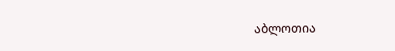აბლოთია